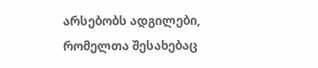არსებობს ადგილები, რომელთა შესახებაც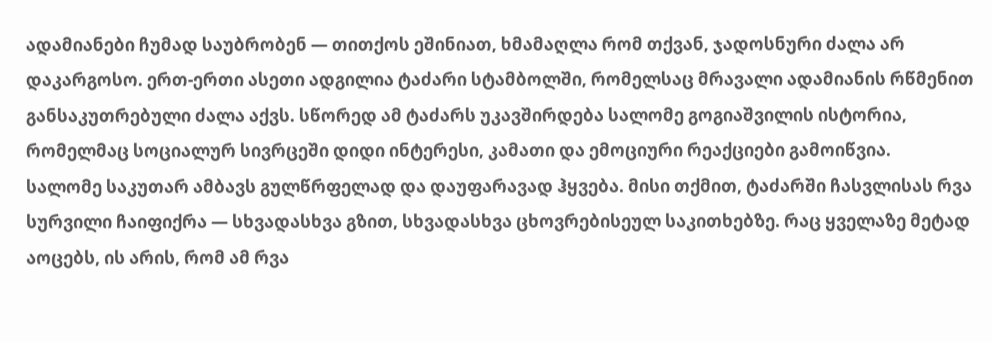ადამიანები ჩუმად საუბრობენ — თითქოს ეშინიათ, ხმამაღლა რომ თქვან, ჯადოსნური ძალა არ დაკარგოსო. ერთ-ერთი ასეთი ადგილია ტაძარი სტამბოლში, რომელსაც მრავალი ადამიანის რწმენით განსაკუთრებული ძალა აქვს. სწორედ ამ ტაძარს უკავშირდება სალომე გოგიაშვილის ისტორია, რომელმაც სოციალურ სივრცეში დიდი ინტერესი, კამათი და ემოციური რეაქციები გამოიწვია.
სალომე საკუთარ ამბავს გულწრფელად და დაუფარავად ჰყვება. მისი თქმით, ტაძარში ჩასვლისას რვა სურვილი ჩაიფიქრა — სხვადასხვა გზით, სხვადასხვა ცხოვრებისეულ საკითხებზე. რაც ყველაზე მეტად აოცებს, ის არის, რომ ამ რვა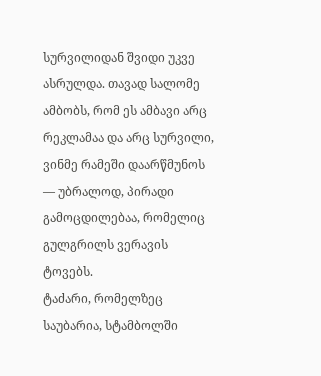სურვილიდან შვიდი უკვე ასრულდა. თავად სალომე ამბობს, რომ ეს ამბავი არც რეკლამაა და არც სურვილი, ვინმე რამეში დაარწმუნოს — უბრალოდ, პირადი გამოცდილებაა, რომელიც გულგრილს ვერავის ტოვებს.
ტაძარი, რომელზეც საუბარია, სტამბოლში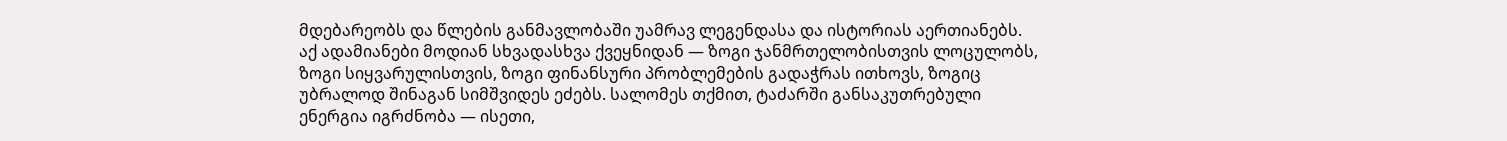მდებარეობს და წლების განმავლობაში უამრავ ლეგენდასა და ისტორიას აერთიანებს. აქ ადამიანები მოდიან სხვადასხვა ქვეყნიდან — ზოგი ჯანმრთელობისთვის ლოცულობს, ზოგი სიყვარულისთვის, ზოგი ფინანსური პრობლემების გადაჭრას ითხოვს, ზოგიც უბრალოდ შინაგან სიმშვიდეს ეძებს. სალომეს თქმით, ტაძარში განსაკუთრებული ენერგია იგრძნობა — ისეთი,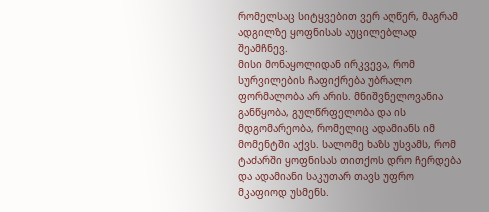რომელსაც სიტყვებით ვერ აღწერ, მაგრამ ადგილზე ყოფნისას აუცილებლად შეამჩნევ.
მისი მონაყოლიდან ირკვევა, რომ სურვილების ჩაფიქრება უბრალო ფორმალობა არ არის. მნიშვნელოვანია განწყობა, გულწრფელობა და ის მდგომარეობა, რომელიც ადამიანს იმ მომენტში აქვს. სალომე ხაზს უსვამს, რომ ტაძარში ყოფნისას თითქოს დრო ჩერდება და ადამიანი საკუთარ თავს უფრო მკაფიოდ უსმენს.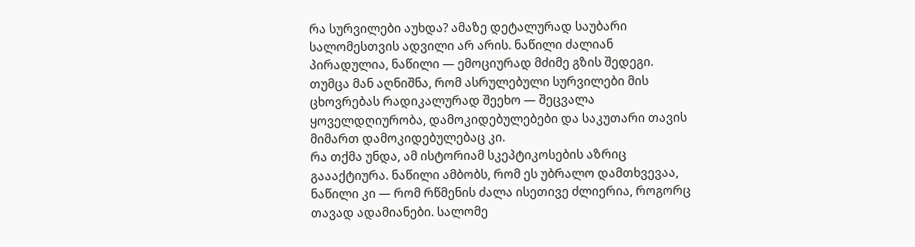რა სურვილები აუხდა? ამაზე დეტალურად საუბარი სალომესთვის ადვილი არ არის. ნაწილი ძალიან პირადულია, ნაწილი — ემოციურად მძიმე გზის შედეგი. თუმცა მან აღნიშნა, რომ ასრულებული სურვილები მის ცხოვრებას რადიკალურად შეეხო — შეცვალა ყოველდღიურობა, დამოკიდებულებები და საკუთარი თავის მიმართ დამოკიდებულებაც კი.
რა თქმა უნდა, ამ ისტორიამ სკეპტიკოსების აზრიც გაააქტიურა. ნაწილი ამბობს, რომ ეს უბრალო დამთხვევაა, ნაწილი კი — რომ რწმენის ძალა ისეთივე ძლიერია, როგორც თავად ადამიანები. სალომე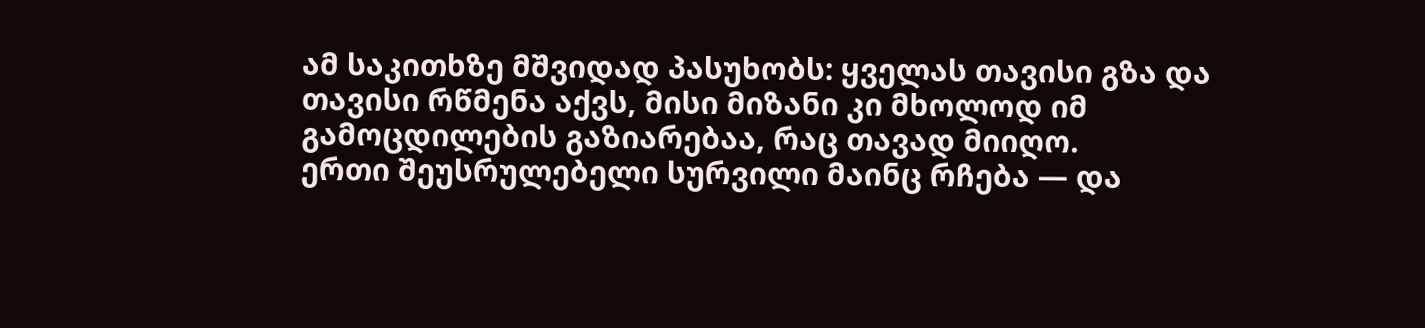ამ საკითხზე მშვიდად პასუხობს: ყველას თავისი გზა და თავისი რწმენა აქვს, მისი მიზანი კი მხოლოდ იმ გამოცდილების გაზიარებაა, რაც თავად მიიღო.
ერთი შეუსრულებელი სურვილი მაინც რჩება — და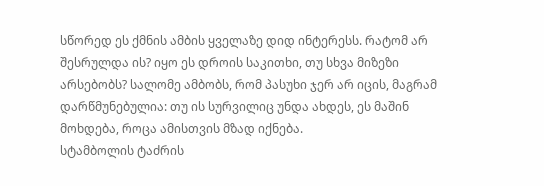სწორედ ეს ქმნის ამბის ყველაზე დიდ ინტერესს. რატომ არ შესრულდა ის? იყო ეს დროის საკითხი, თუ სხვა მიზეზი არსებობს? სალომე ამბობს, რომ პასუხი ჯერ არ იცის, მაგრამ დარწმუნებულია: თუ ის სურვილიც უნდა ახდეს, ეს მაშინ მოხდება, როცა ამისთვის მზად იქნება.
სტამბოლის ტაძრის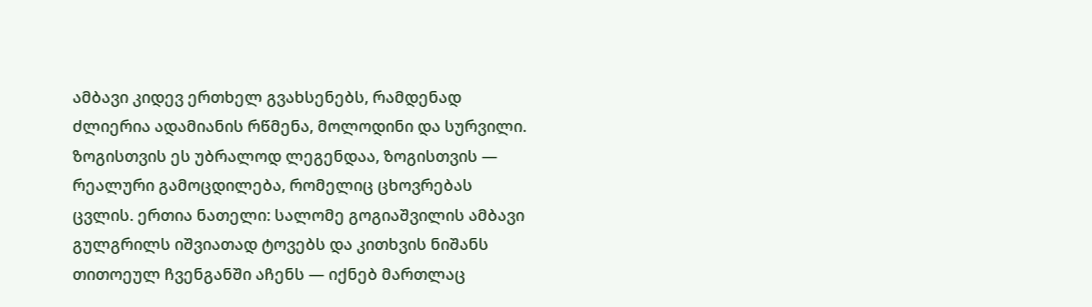ამბავი კიდევ ერთხელ გვახსენებს, რამდენად ძლიერია ადამიანის რწმენა, მოლოდინი და სურვილი. ზოგისთვის ეს უბრალოდ ლეგენდაა, ზოგისთვის — რეალური გამოცდილება, რომელიც ცხოვრებას ცვლის. ერთია ნათელი: სალომე გოგიაშვილის ამბავი გულგრილს იშვიათად ტოვებს და კითხვის ნიშანს თითოეულ ჩვენგანში აჩენს — იქნებ მართლაც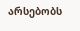არსებობს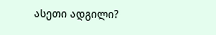ასეთი ადგილი?